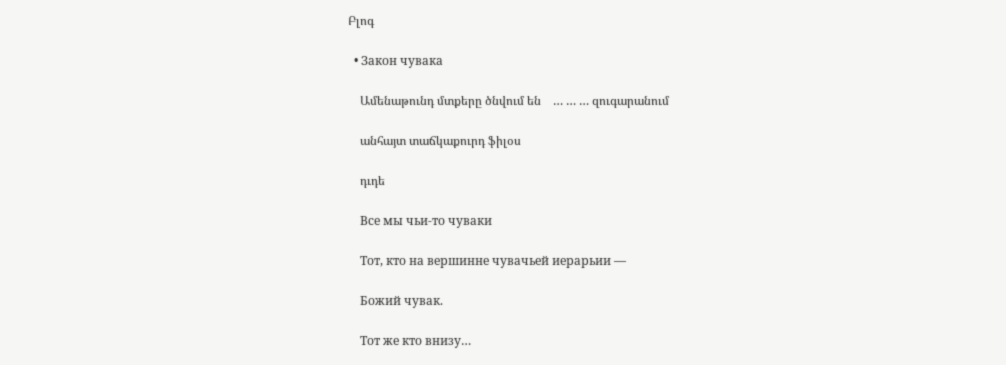Բլոգ

  • Закон чувака

    Ամենաթունդ մտքերը ծնվում են    … … … զուգարանում

    անհայտ տաճկաքուրդ ֆիլօս

    դւդե

    Все мы чьи-то чуваки

    Тот, кто на вершинне чувачьей иерарьии —

    Божий чувак.

    Тот же кто внизу…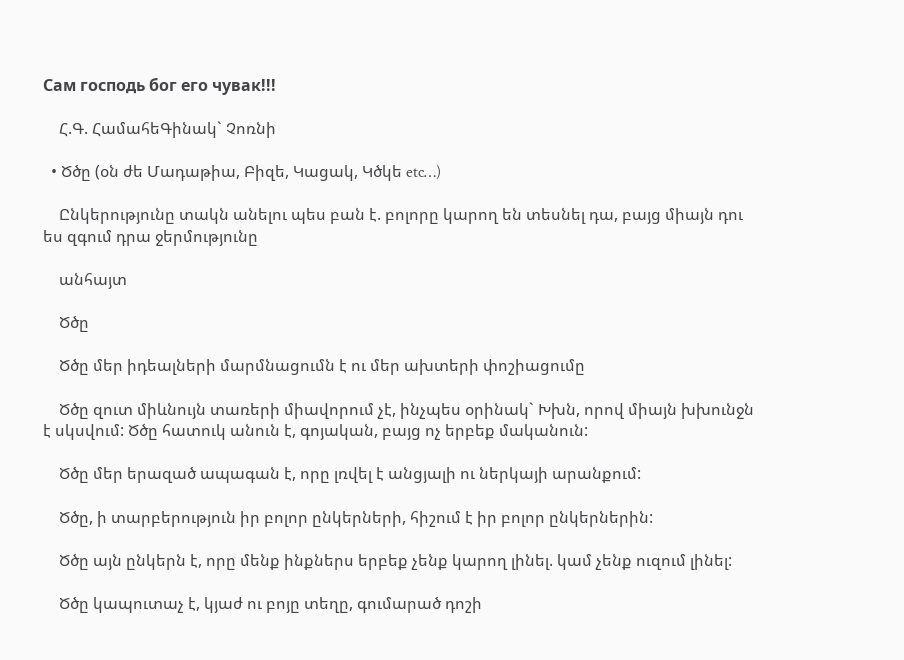Сам господь бог его чувак!!!

    Հ.Գ. ՀամահեԳինակ` Չոռնի

  • Ծծը (օն ժե Մադաթիա, Բիզե, Կացակ, Կծկե etc…)

    Ընկերությունը տակն անելու պես բան է. բոլորը կարող են տեսնել դա, բայց միայն դու ես զգում դրա ջերմությունը

    անհայտ

    Ծծը

    Ծծը մեր իդեալների մարմնացումն է ու մեր ախտերի փոշիացումը

    Ծծը զուտ միևնույն տառերի միավորում չէ, ինչպես օրինակ` Խխն, որով միայն խխունջն է սկսվում: Ծծը հատուկ անուն է, գոյական, բայց ոչ երբեք մականուն:

    Ծծը մեր երազած ապագան է, որը լռվել է անցյալի ու ներկայի արանքում:

    Ծծը, ի տարբերություն իր բոլոր ընկերների, հիշում է իր բոլոր ընկերներին:

    Ծծը այն ընկերն է, որը մենք ինքներս երբեք չենք կարող լինել. կամ չենք ուզում լինել:

    Ծծը կապուտաչ է, կյաժ ու բոյը տեղը, գումարած դոշի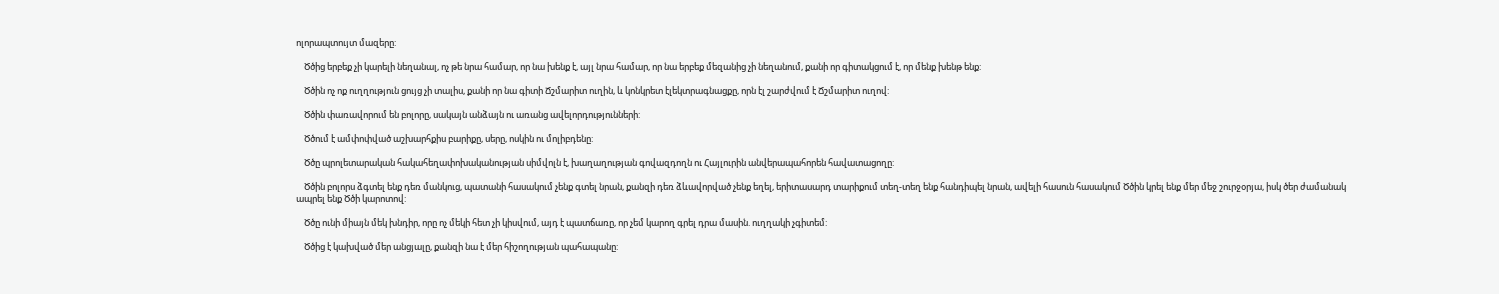ոլորապտույտ մազերը:

    Ծծից երբեք չի կարելի նեղանալ, ոչ թե նրա համար, որ նա խենք է, այլ նրա համար, որ նա երբեք մեզանից չի նեղանում, քանի որ գիտակցում է, որ մենք խենթ ենք:

    Ծծին ոչ ոք ուղղություն ցույց չի տալիս, քանի որ նա գիտի Ճշմարիտ ուղին, և կոնկրետ էլեկտրագնացքը, որն էլ շարժվում է Ճշմարիտ ուղով:

    Ծծին փառավորում են բոլորը, սակայն անձայն ու առանց ավելորդությունների:

    Ծծում է ամփոփված աշխարհքիս բարիքը, սերը, ոսկին ու մոլիբդենը:

    Ծծը պրոլետարական հակահեղափոխականության սիմվոլն է, խաղաղության գովազդողն ու Հայլուրին անվերապահորեն հավատացողը:

    Ծծին բոլորս ձգտել ենք դեռ մանկուց, պատանի հասակում չենք գտել նրան, քանզի դեռ ձևավորված չենք եղել, երիտասարդ տարիքում տեղ-տեղ ենք հանդիպել նրան, ավելի հասուն հասակում Ծծին կրել ենք մեր մեջ շուրջօրյա, իսկ ծեր ժամանակ ապրել ենք Ծծի կարոտով:

    Ծծը ունի միայն մեկ խնդիր, որը ոչ մեկի հետ չի կիսվում, այդ է պատճառը, որ չեմ կարող գրել դրա մասին. ուղղակի չգիտեմ:

    Ծծից է կախված մեր անցյալը, քանզի նա է մեր հիշողության պահապանը: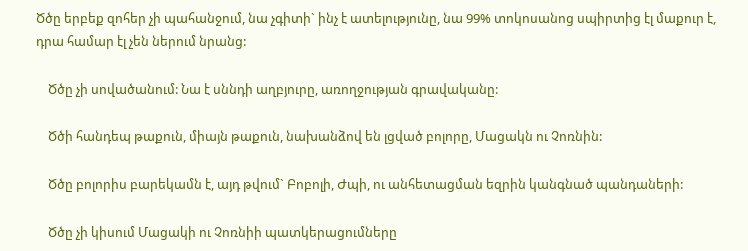Ծծը երբեք զոհեր չի պահանջում, նա չգիտի` ինչ է ատելությունը, նա 99% տոկոսանոց սպիրտից էլ մաքուր է, դրա համար էլ չեն ներում նրանց:

    Ծծը չի սովածանում: Նա է սննդի աղբյուրը, առողջության գրավականը:

    Ծծի հանդեպ թաքուն, միայն թաքուն, նախանձով են լցված բոլորը, Մացակն ու Չոռնին:

    Ծծը բոլորիս բարեկամն է, այդ թվում` Բոբոլի, Ժպի, ու անհետացման եզրին կանգնած պանդաների:

    Ծծը չի կիսում Մացակի ու Չոռնիի պատկերացումները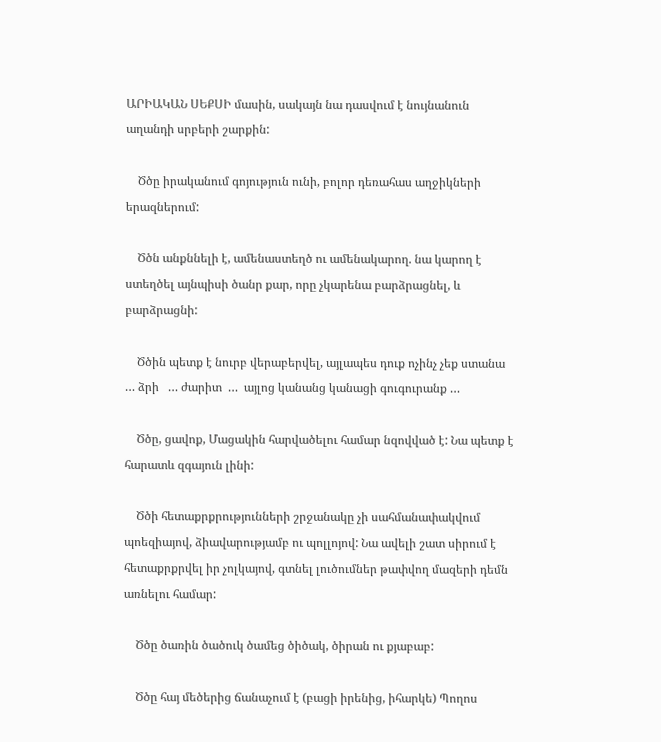ԱՐԻԱԿԱՆ ՍԵՔՍԻ մասին, սակայն նա դասվում է նույնանուն աղանդի սրբերի շարքին:

    Ծծը իրականում գոյություն ունի, բոլոր դեռահաս աղջիկների երազներում:

    Ծծն անքննելի է, ամենաստեղծ ու ամենակարող. նա կարող է ստեղծել այնպիսի ծանր քար, որը չկարենա բարձրացնել, և բարձրացնի:

    Ծծին պետք է նուրբ վերաբերվել, այլապես դուք ոչինչ չեք ստանա  … ձրի   … ժարիտ  …  այլոց կանանց կանացի գուգուրանք …

    Ծծը, ցավոք, Մացակին հարվածելու համար նզովված է: Նա պետք է հարատև զգայուն լինի:

    Ծծի հետաքրքրությունների շրջանակը չի սահմանափակվում պոեզիայով, ձիավարությամբ ու պոլլոյով: Նա ավելի շատ սիրում է հետաքրքրվել իր չոլկայով, գտնել լուծումներ թափվող մազերի դեմն առնելու համար:

    Ծծը ծառին ծածուկ ծամեց ծիծակ, ծիրան ու քյաբաբ:

    Ծծը հայ մեծերից ճանաչում է (բացի իրենից, իհարկե) Պողոս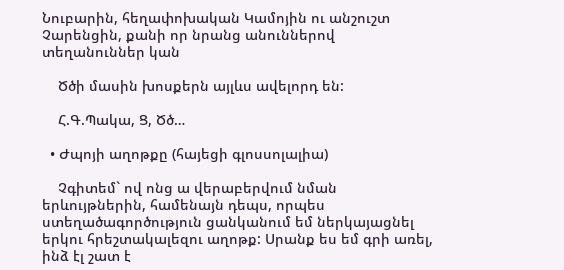Նուբարին, հեղափոխական Կամոյին ու անշուշտ Չարենցին, քանի որ նրանց անուններով տեղանուններ կան

    Ծծի մասին խոսքերն այլևս ավելորդ են:

    Հ.Գ.Պակա, Ց, Ծծ…

  • Ժպոյի աղոթքը (հայեցի գլոսսոլալիա)

    Չգիտեմ` ով ոնց ա վերաբերվում նման երևույթներին, համենայն դեպս, որպես ստեղածագործություն ցանկանում եմ ներկայացնել երկու հրեշտակալեզու աղոթք: Սրանք ես եմ գրի առել, ինձ էլ շատ է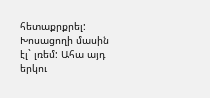հետաքրքրել: Խոսացողի մասին էլ` լռեմ: Ահա այդ երկու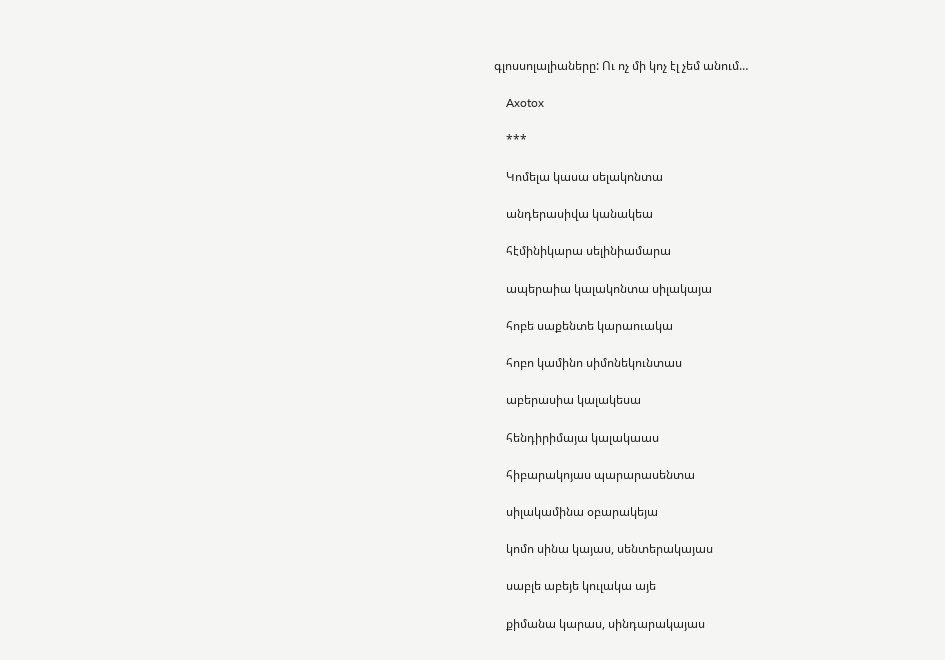գլոսսոլալիաները: Ու ոչ մի կոչ էլ չեմ անում…

    Axotox

    ***

    Կոմելա կասա սելակոնտա

    անդերասիվա կանակեա

    հէմինիկարա սելինիամարա

    ապերաիա կալակոնտա սիլակայա

    հոբե սաքենտե կարաուակա

    հոբո կամինո սիմոնեկունտաս

    աբերասիա կալակեսա

    հենդիրիմայա կալակաաս

    հիբարակոյաս պարարասենտա

    սիլակամինա օբարակեյա

    կոմո սինա կայաս, սենտերակայաս

    սաբլե աբեյե կուլակա այե

    քիմանա կարաս, սինդարակայաս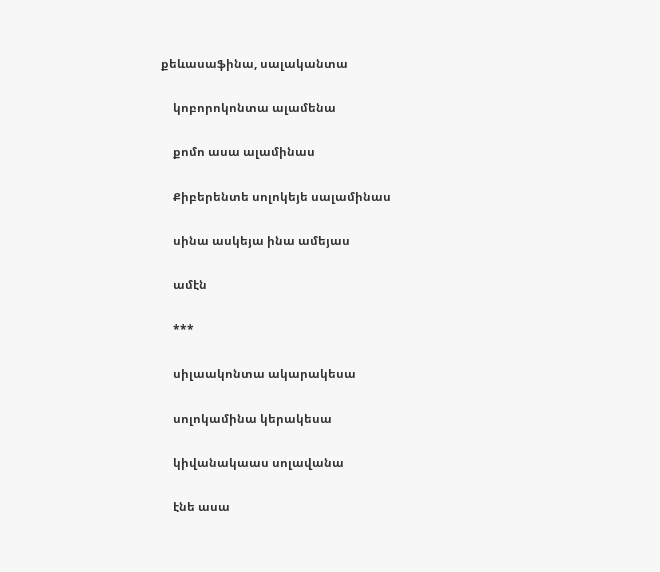քեևասաֆինա, սալականտա

    կոբորոկոնտա ալամենա

    քոմո ասա ալամինաս

    Քիբերենտե սոլոկեյե սալամինաս

    սինա ասկեյա ինա ամեյաս

    ամէն

    ***

    սիլաակոնտա ակարակեսա

    սոլոկամինա կերակեսա

    կիվանակաաս սոլավանա

    էնե ասա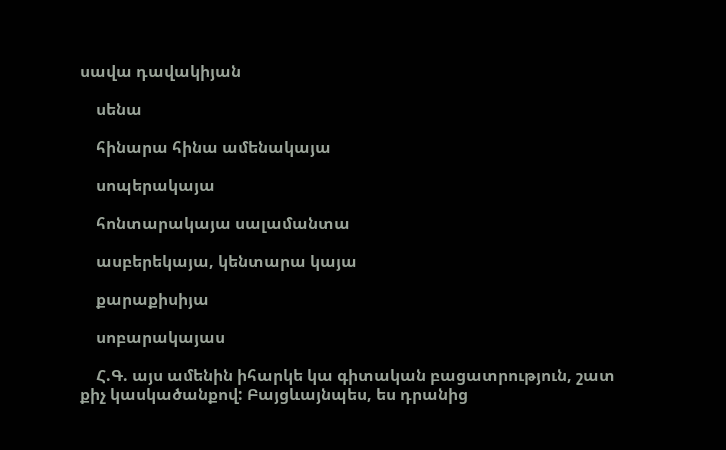սավա դավակիյան

    սենա

    հինարա հինա ամենակայա

    սոպերակայա

    հոնտարակայա սալամանտա

    ասբերեկայա, կենտարա կայա

    քարաքիսիյա

    սոբարակայաս

    Հ.Գ. այս ամենին իհարկե կա գիտական բացատրություն, շատ քիչ կասկածանքով: Բայցևայնպես, ես դրանից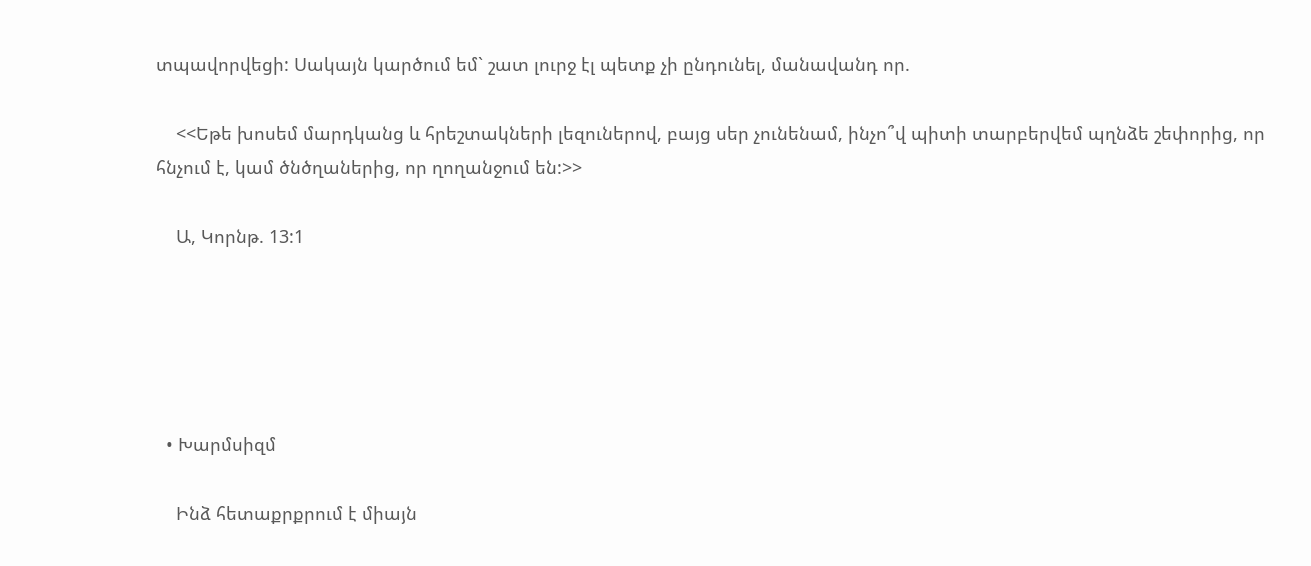տպավորվեցի: Սակայն կարծում եմ` շատ լուրջ էլ պետք չի ընդունել, մանավանդ որ.

    <<Եթե խոսեմ մարդկանց և հրեշտակների լեզուներով, բայց սեր չունենամ, ինչո՞վ պիտի տարբերվեմ պղնձե շեփորից, որ հնչում է, կամ ծնծղաներից, որ ղողանջում են:>>

    Ա, Կորնթ. 13:1





  • Խարմսիզմ

    Ինձ հետաքրքրում է միայն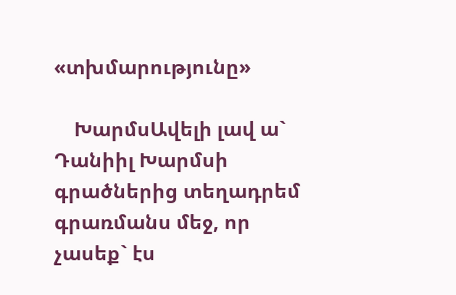«տխմարությունը»

    ԽարմսԱվելի լավ ա` Դանիիլ Խարմսի գրածներից տեղադրեմ գրառմանս մեջ, որ չասեք` էս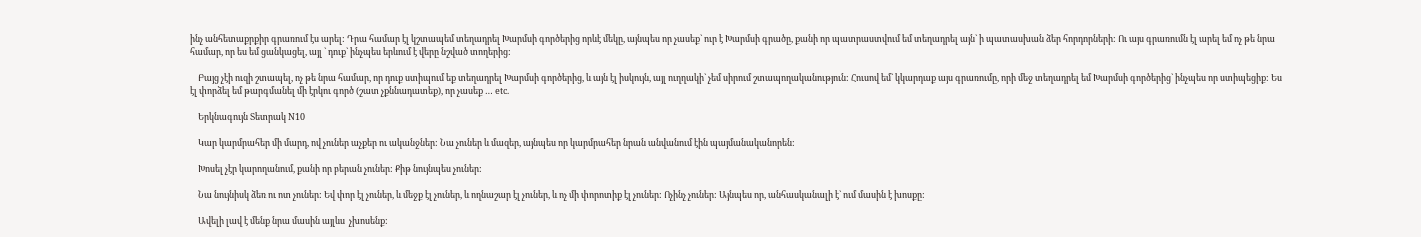ինչ անհետաքրքիր գրառում էս արել: Դրա համար էլ կշտապեմ տեղադրել Խարմսի գործերից որևէ մեկը, այնպես որ չասեք` ուր է Խարմսի գրածը, քանի որ պատրաստվում եմ տեղադրել այն` ի պատասխան ձեր հորդորների: Ու այս գրառումն էլ արել եմ ոչ թե նրա համար, որ ես եմ ցանկացել, այլ ` դուք` ինչպես երևում է վերը նշված տողերից:

    Բայց չէի ուզի շտապել, ոչ թե նրա համար, որ դուք ստիպում եք տեղադրել Խարմսի գործերից, և այն էլ իսկույն, այլ ուղղակի` չեմ սիրում շտապողականություն: Հուսով եմ` կկարդաք այս գրառումը, որի մեջ տեղադրել եմ Խարմսի գործերից` ինչպես որ ստիպեցիք: Ես էլ փորձել եմ թարգմանել մի էրկու գործ (շատ չքննադատեք), որ չասեք … etc.

    Երկնագույն Տետրակ N10

    Կար կարմրահեր մի մարդ, ով չուներ աչքեր ու ականջներ: Նա չուներ և մազեր, այնպես որ կարմրահեր նրան անվանում էին պայմանականորեն:

    Խոսել չէր կարողանում, քանի որ բերան չուներ: Քիթ նույնպես չուներ:

    Նա նույնիսկ ձեռ ու ոտ չուներ: Եվ փոր էլ չուներ, և մեջք էլ չուներ, և ողնաշար էլ չուներ, և ոչ մի փորոտիք էլ չուներ: Ոչինչ չուներ: Այնպես որ, անհասկանալի է` ում մասին է խոսքը:

    Ավելի լավ է մենք նրա մասին այլևս  չխոսենք: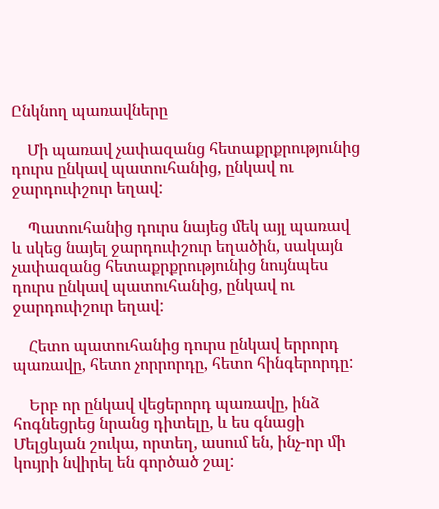Ընկնող պառավները

    Մի պառավ չափազանց հետաքրքրությունից դուրս ընկավ պատուհանից, ընկավ ու ջարդուփշուր եղավ:

    Պատուհանից դուրս նայեց մեկ այլ պառավ և սկեց նայել ջարդուփշուր եղածին, սակայն չափազանց հետաքրքրությունից նույնպես դուրս ընկավ պատուհանից, ընկավ ու ջարդուփշուր եղավ:

    Հետո պատուհանից դուրս ընկավ երրորդ պառավը, հետո չորրորդը, հետո հինգերորդը:

    Երբ որ ընկավ վեցերորդ պառավը, ինձ հոգնեցրեց նրանց դիտելը, և ես գնացի Մելցևյան շուկա, որտեղ, ասում են, ինչ-որ մի կույրի նվիրել են գործած շալ: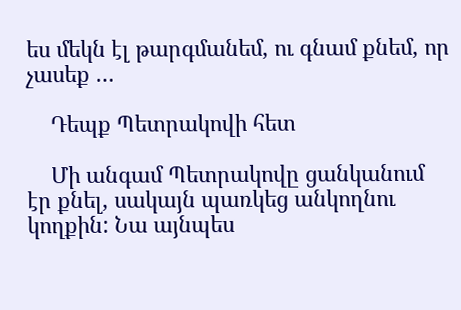ես մեկն էլ թարգմանեմ, ու գնամ քնեմ, որ չասեք …

    Դեպք Պետրակովի հետ

    Մի անգամ Պետրակովը ցանկանում էր քնել, սակայն պառկեց անկողնու կողքին: Նա այնպես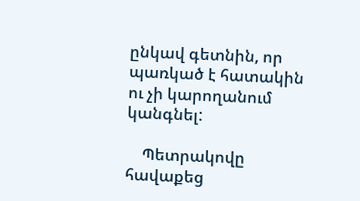ընկավ գետնին, որ պառկած է հատակին ու չի կարողանում կանգնել:

    Պետրակովը հավաքեց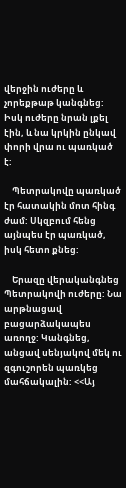վերջին ուժերը և չորեքթաթ կանգնեց: Իսկ ուժերը նրան լքել էին, և նա կրկին ընկավ փորի վրա ու պառկած է:

    Պետրակովը պառկած էր հատակին մոտ հինգ ժամ: Սկզբում հենց այնպես էր պառկած, իսկ հետո քնեց:

    Երազը վերականգնեց Պետրակովի ուժերը: Նա արթնացավ բացարձակապես առողջ: Կանգնեց, անցավ սենյակով մեկ ու զգուշորեն պառկեց մահճակալին: <<Այ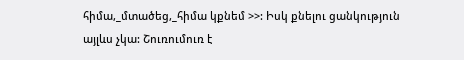հիմա,_մտածեց,_հիմա կքնեմ >>: Իսկ քնելու ցանկություն այլևս չկա: Շուռումուռ է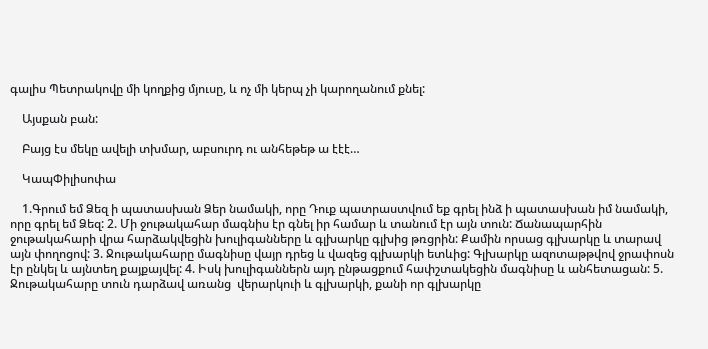գալիս Պետրակովը մի կողքից մյուսը, և ոչ մի կերպ չի կարողանում քնել:

    Այսքան բան:

    Բայց էս մեկը ավելի տխմար, աբսուրդ ու անհեթեթ ա էէէ…

    ԿապՓիլիսոփա

    1.Գրում եմ Ձեզ ի պատասխան Ձեր նամակի, որը Դուք պատրաստվում եք գրել ինձ ի պատասխան իմ նամակի, որը գրել եմ Ձեզ: 2. Մի ջութակահար մագնիս էր գնել իր համար և տանում էր այն տուն: Ճանապարհին ջութակահարի վրա հարձակվեցին խուլիգանները և գլխարկը գլխից թռցրին: Քամին որսաց գլխարկը և տարավ այն փողոցով: 3. Ջութակահարը մագնիսը վայր դրեց և վազեց գլխարկի ետևից: Գլխարկը ազոտաթթվով ջրափոսն էր ընկել և այնտեղ քայքայվել: 4. Իսկ խուլիգաններն այդ ընթացքում հափշտակեցին մագնիսը և անհետացան: 5. Ջութակահարը տուն դարձավ առանց  վերարկուի և գլխարկի, քանի որ գլխարկը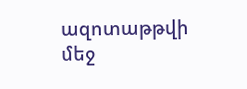ազոտաթթվի մեջ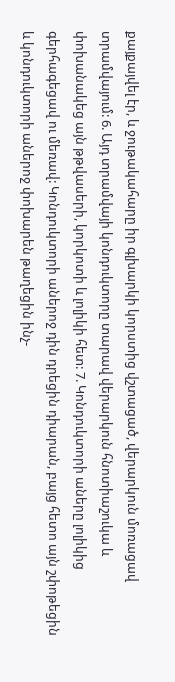քայքայվել էր, և ջութակահարը իր գլխարկի կորստից վշտացած, վերարկուն մոռացավ տրամվայում: 6. Այդ տրամվայի կոնդուկտորը տարավ վերարկուն հնոտիաշուկա և փոխանակեց այն թթվասերի, կորկոտի և լոլիկի հետ: 7. Կոնդուկտորի աները լոլիկից գերհագեցավ ու մեռավ: Կոնդուկտորի աներոջ դին դրեցին դիարան, բայց հետո այն շփոթեցին և կոնդուկտորի աներոջ փոխարեն թաղեցին ինչ-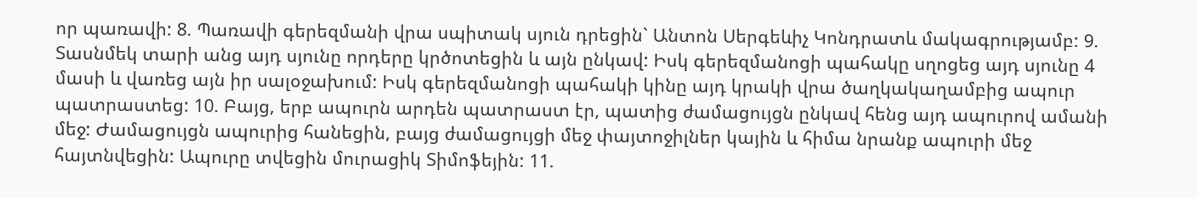որ պառավի: 8. Պառավի գերեզմանի վրա սպիտակ սյուն դրեցին` Անտոն Սերգեևիչ Կոնդրատև մակագրությամբ: 9. Տասնմեկ տարի անց այդ սյունը որդերը կրծոտեցին և այն ընկավ: Իսկ գերեզմանոցի պահակը սղոցեց այդ սյունը 4 մասի և վառեց այն իր սալօջախում: Իսկ գերեզմանոցի պահակի կինը այդ կրակի վրա ծաղկակաղամբից ապուր պատրաստեց: 10. Բայց, երբ ապուրն արդեն պատրաստ էր, պատից ժամացույցն ընկավ հենց այդ ապուրով ամանի մեջ: Ժամացույցն ապուրից հանեցին, բայց ժամացույցի մեջ փայտոջիլներ կային և հիմա նրանք ապուրի մեջ հայտնվեցին: Ապուրը տվեցին մուրացիկ Տիմոֆեյին: 11.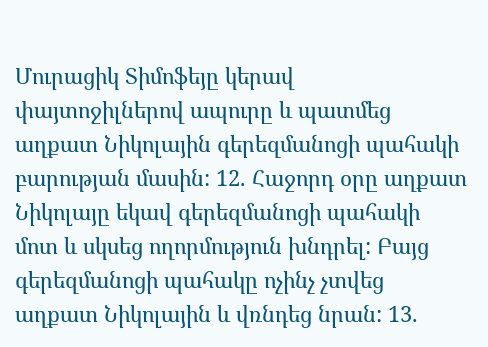Մուրացիկ Տիմոֆեյը կերավ փայտոջիլներով ապուրը և պատմեց աղքատ Նիկոլային գերեզմանոցի պահակի բարության մասին: 12. Հաջորդ օրը աղքատ Նիկոլայը եկավ գերեզմանոցի պահակի մոտ և սկսեց ողորմություն խնդրել: Բայց գերեզմանոցի պահակը ոչինչ չտվեց աղքատ Նիկոլային և վռնդեց նրան: 13.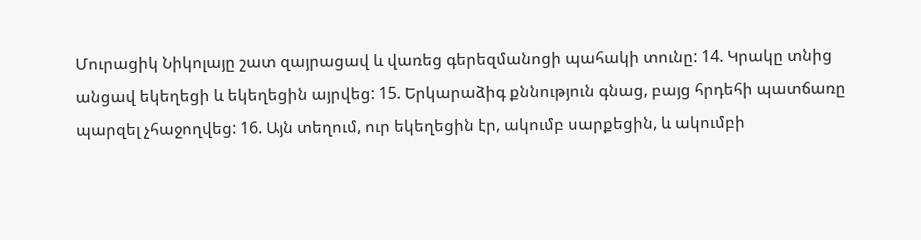Մուրացիկ Նիկոլայը շատ զայրացավ և վառեց գերեզմանոցի պահակի տունը: 14. Կրակը տնից անցավ եկեղեցի և եկեղեցին այրվեց: 15. Երկարաձիգ քննություն գնաց, բայց հրդեհի պատճառը պարզել չհաջողվեց: 16. Այն տեղում, ուր եկեղեցին էր, ակումբ սարքեցին, և ակումբի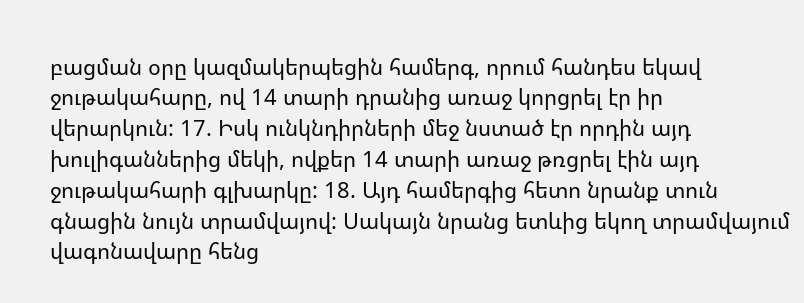բացման օրը կազմակերպեցին համերգ, որում հանդես եկավ ջութակահարը, ով 14 տարի դրանից առաջ կորցրել էր իր վերարկուն: 17. Իսկ ունկնդիրների մեջ նստած էր որդին այդ խուլիգաններից մեկի, ովքեր 14 տարի առաջ թռցրել էին այդ ջութակահարի գլխարկը: 18. Այդ համերգից հետո նրանք տուն գնացին նույն տրամվայով: Սակայն նրանց ետևից եկող տրամվայում վագոնավարը հենց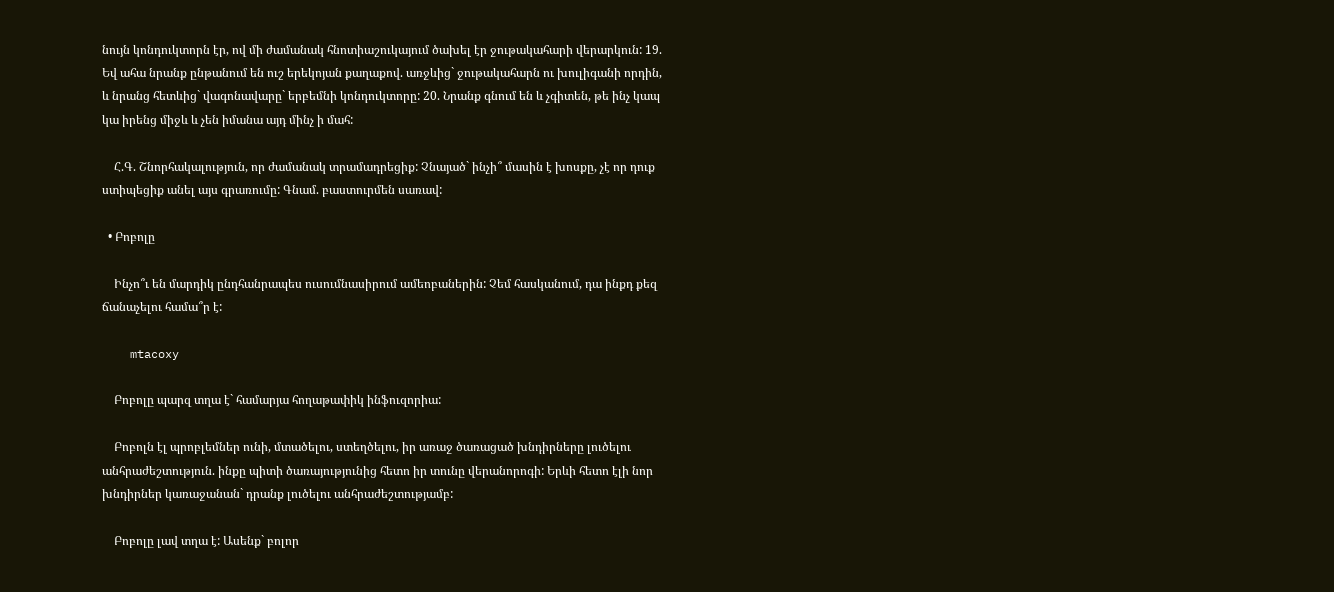նույն կոնդուկտորն էր, ով մի ժամանակ հնոտիաշուկայում ծախել էր ջութակահարի վերարկուն: 19. Եվ ահա նրանք ընթանում են ուշ երեկոյան քաղաքով. առջևից` ջութակահարն ու խուլիգանի որդին, և նրանց հետևից` վագոնավարը` երբեմնի կոնդուկտորը: 20. Նրանք գնում են և չգիտեն, թե ինչ կապ կա իրենց միջև և չեն իմանա այդ մինչ ի մահ:

    Հ.Գ. Շնորհակալություն, որ ժամանակ տրամադրեցիք: Չնայած` ինչի՞ մասին է խոսքը, չէ որ դուք ստիպեցիք անել այս գրառումը: Գնամ. բաստուրմեն սառավ:

  • Բոբոլը

    Ինչո՞ւ են մարդիկ ընդհանրապես ուսումնասիրում ամեոբաներին: Չեմ հասկանում, դա ինքդ քեզ ճանաչելու համա՞ր է:

    mtacoxy

    Բոբոլը պարզ տղա է` համարյա հողաթափիկ ինֆուզորիա:

    Բոբոլն էլ պրոբլեմներ ունի, մտածելու, ստեղծելու, իր առաջ ծառացած խնդիրները լուծելու անհրաժեշտություն. ինքը պիտի ծառայությունից հետո իր տունը վերանորոգի: Երևի հետո էլի նոր խնդիրներ կառաջանան` դրանք լուծելու անհրաժեշտությամբ:

    Բոբոլը լավ տղա է: Ասենք` բոլոր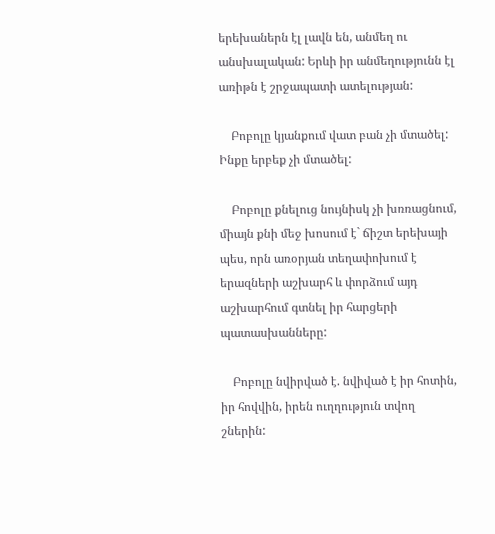երեխաներն էլ լավն են, անմեղ ու անսխալական: Երևի իր անմեղությունն էլ առիթն է շրջապատի ատելության:

    Բոբոլը կյանքում վատ բան չի մտածել: Ինքը երբեք չի մտածել:

    Բոբոլը քնելուց նույնիսկ չի խռռացնում, միայն քնի մեջ խոսում է` ճիշտ երեխայի պես, որն առօրյան տեղափոխում է երազների աշխարհ և փորձում այդ աշխարհում գտնել իր հարցերի պատասխանները:

    Բոբոլը նվիրված է. նվիված է իր հոտին, իր հովվին, իրեն ուղղություն տվող շներին: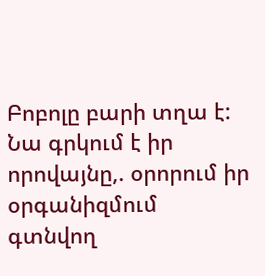Բոբոլը բարի տղա է: Նա գրկում է իր որովայնը,. օրորում իր օրգանիզմում գտնվող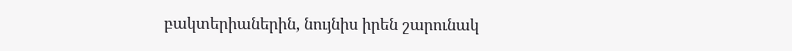բակտերիաներին, նույնիս իրեն շարունակ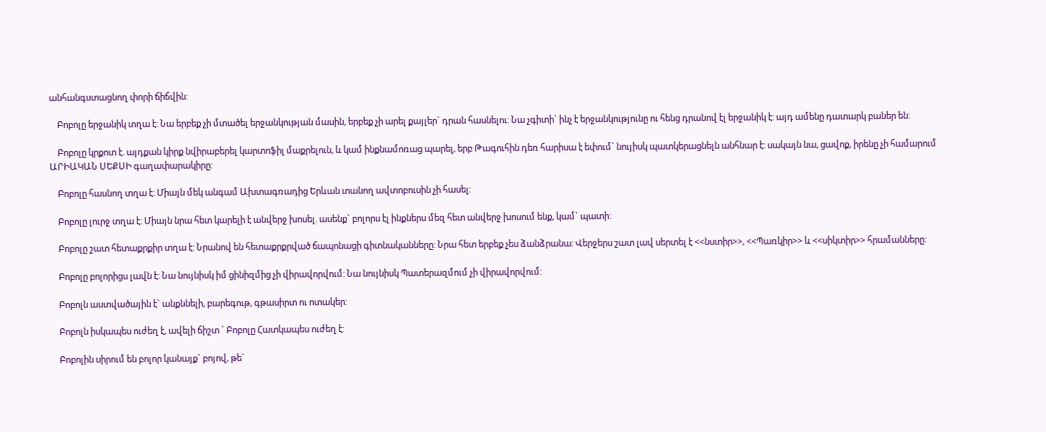անհանգստացնող փորի ճիճվին:

    Բոբոլը երջանիկ տղա է: Նա երբեք չի մտածել երջանկության մասին, երբեք չի արել քայլեր` դրան հասնելու: Նա չգիտի` ինչ է երջանկությունը ու հենց դրանով էլ երջանիկ է: այդ ամենը դատարկ բաներ են:

    Բոբոլը կրքոտ է. այդքան կիրք նվիրաբերել կարտոֆիլ մաքրելուն, և կամ ինքնամոռաց պարել, երբ Թագուհին դեռ հարիսա է եփում` նույիսկ պատկերացնելն անհնար է: սակայն նա, ցավոք, իրենը չի համարում ԱՐԻԱԿԱՆ ՍԵՔՍԻ գաղափարակիրը:

    Բոբոլը հասնող տղա է: Միայն մեկ անգամ Ախտագռադից Երևան տանող ավտոբուսին չի հասել:

    Բոբոլը լուրջ տղա է: Միայն նրա հետ կարելի է անվերջ խոսել. ասենք` բոլորս էլ ինքներս մեզ հետ անվերջ խոսում ենք, կամ` պատի:

    Բոբոլը շատ հետաքրքիր տղա է: Նրանով են հետաքրքրված ճապոնացի գիտնականները: Նրա հետ երբեք չես ձանձրանա: Վերջերս շատ լավ սերտել է <<նստիր>>, <<Պառկիր>> և <<սիկտիր>> հրամանները:

    Բոբոլը բոլորիցս լավն է: Նա նույնիսկ իմ ցինիզմից չի վիրավորվում: Նա նույնիսկ Պատերազմում չի վիրավորվում:

    Բոբոլն աստվածային է` անքննելի, բարեգութ, գթասիրտ ու ոտակեր:

    Բոբոլն իսկապես ուժեղ է, ավելի ճիշտ ` Բոբոլը Հատկապես ուժեղ է:

    Բոբոլին սիրում են բոլոր կանայք` բոյով, թե`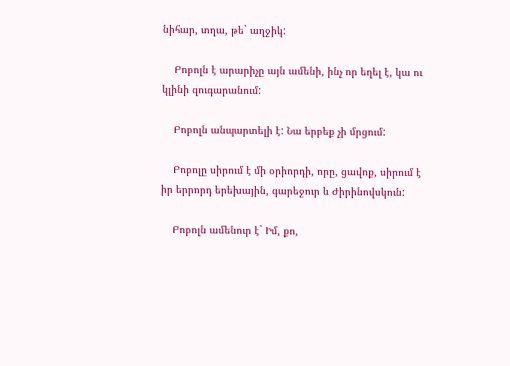նիհար, տղա, թե` աղջիկ:

    Բոբոլն է արարիչը այն ամենի, ինչ որ եղել է, կա ու կլինի զուգարանում:

    Բոբոլն անպարտելի է: Նա երբեք չի մրցում:

    Բոբոլը սիրում է մի օրիորդի, որը, ցավոք, սիրում է իր երրորդ երեխային, գարեջուր և Ժիրինովսկուն:

    Բոբոլն ամենուր է` Իմ, քո,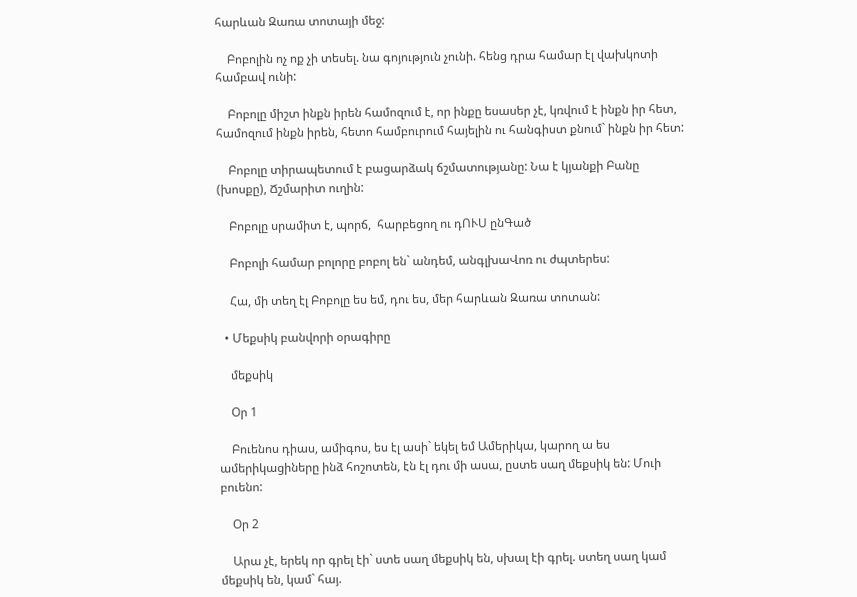հարևան Զառա տոտայի մեջ:

    Բոբոլին ոչ ոք չի տեսել. նա գոյություն չունի. հենց դրա համար էլ վախկոտի համբավ ունի:

    Բոբոլը միշտ ինքն իրեն համոզում է, որ ինքը եսասեր չէ, կռվում է ինքն իր հետ, համոզում ինքն իրեն, հետո համբուրում հայելին ու հանգիստ քնում` ինքն իր հետ:

    Բոբոլը տիրապետում է բացարձակ ճշմատությանը: Նա է կյանքի Բանը (խոսքը), Ճշմարիտ ուղին:

    Բոբոլը սրամիտ է, պորճ,  հարբեցող ու դՈՒՍ ընԳած

    Բոբոլի համար բոլորը բոբոլ են` անդեմ, անգլխաՎոռ ու ժպտերես:

    Հա, մի տեղ էլ Բոբոլը ես եմ, դու ես, մեր հարևան Զառա տոտան:

  • Մեքսիկ բանվորի օրագիրը

    մեքսիկ

    Օր 1

    Բուենոս դիաս, ամիգոս, ես էլ ասի` եկել եմ Ամերիկա, կարող ա ես ամերիկացիները ինձ հոշոտեն, էն էլ դու մի ասա, ըստե սաղ մեքսիկ են: Մուի բուենո:

    Օր 2

    Արա չէ, երեկ որ գրել էի` ստե սաղ մեքսիկ են, սխալ էի գրել. ստեղ սաղ կամ մեքսիկ են, կամ` հայ.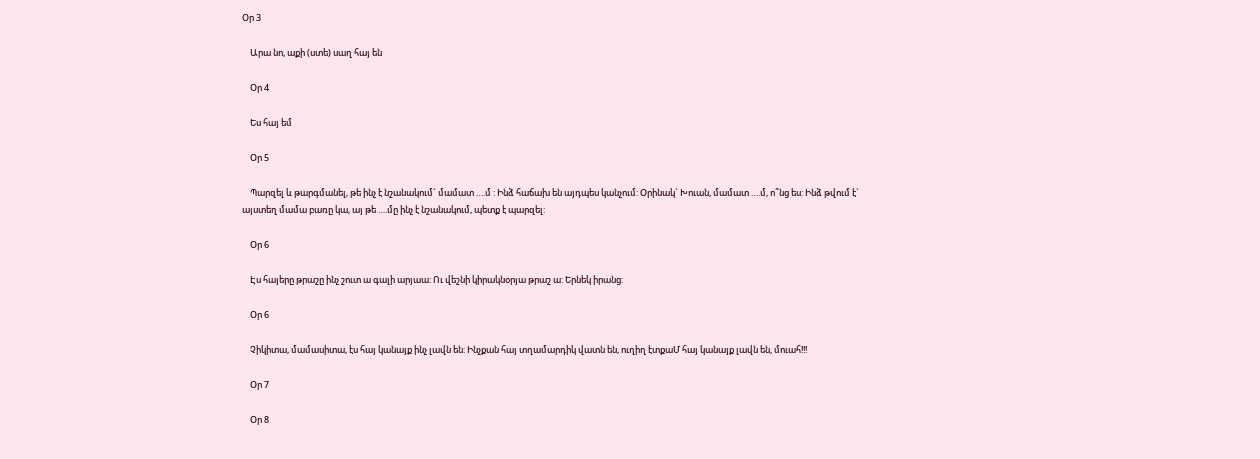Օր 3

    Արա նո, աքի (ստե) սաղ հայ են

    Օր 4

    Ես հայ եմ

    Օր 5

    Պարզել և թարգմանել, թե ինչ է նշանակում` մամատ ….մ : Ինձ հաճախ են այդպես կանչում: Օրինակ` Խուան, մամատ ….մ, ո՞նց ես: Ինձ թվում է` այստեղ մամա բառը կա, այ թե ….մը ինչ է նշանակում, պետք է պարզել:

    Օր 6

    Էս հայերը թրաշը ինչ շուտ ա գալի արյաա: Ու վեշնի կիրակնօրյա թրաշ ա: Երնեկ իրանց:

    Օր 6

    Չիկիտա, մամասիտա, էս հայ կանայք ինչ լավն են: Ինչքան հայ տղամարդիկ վատն են, ուղիղ էտքաՄ հայ կանայք լավն են, մուահ!!!

    Օր 7

    Օր 8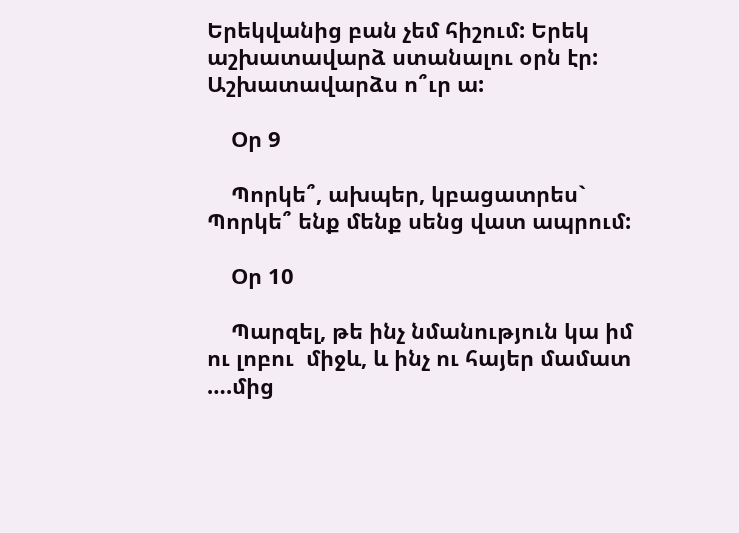Երեկվանից բան չեմ հիշում: Երեկ աշխատավարձ ստանալու օրն էր:  Աշխատավարձս ո՞ւր ա:

    Օր 9

    Պորկե՞, ախպեր, կբացատրես` Պորկե՞ ենք մենք սենց վատ ապրում:

    Օր 10

    Պարզել, թե ինչ նմանություն կա իմ ու լոբու  միջև, և ինչ ու հայեր մամատ ….մից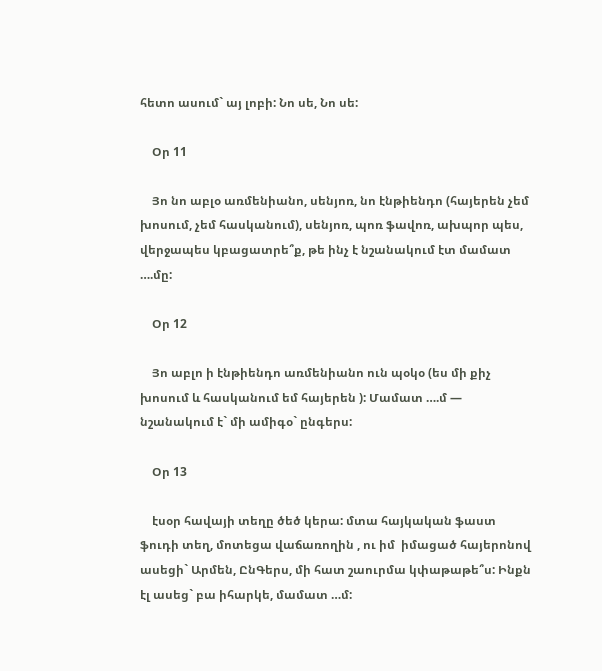հետո ասում` այ լոբի: Նո սե, Նո սե:

    Օր 11

    Յո նո աբլօ առմենիանո, սենյոռ, նո էնթիենդո (հայերեն չեմ խոսում, չեմ հասկանում), սենյոռ, պոռ ֆավոռ, ախպոր պես, վերջապես կբացատրե՞ք, թե ինչ է նշանակում էտ մամատ ….մը:

    Օր 12

    Յո աբլո ի էնթիենդո առմենիանո ուն պօկօ (ես մի քիչ խոսում և հասկանում եմ հայերեն ): Մամատ ….մ — նշանակում է` մի ամիգօ` ընգերս:

    Օր 13

    էսօր հավայի տեղը ծեծ կերա: մտա հայկական ֆաստ ֆուդի տեղ, մոտեցա վաճառողին , ու իմ  իմացած հայերոնով ասեցի` Արմեն, ԸնԳերս, մի հատ շաուրմա կփաթաթե՞ս: Ինքն էլ ասեց` բա իհարկե, մամատ …մ: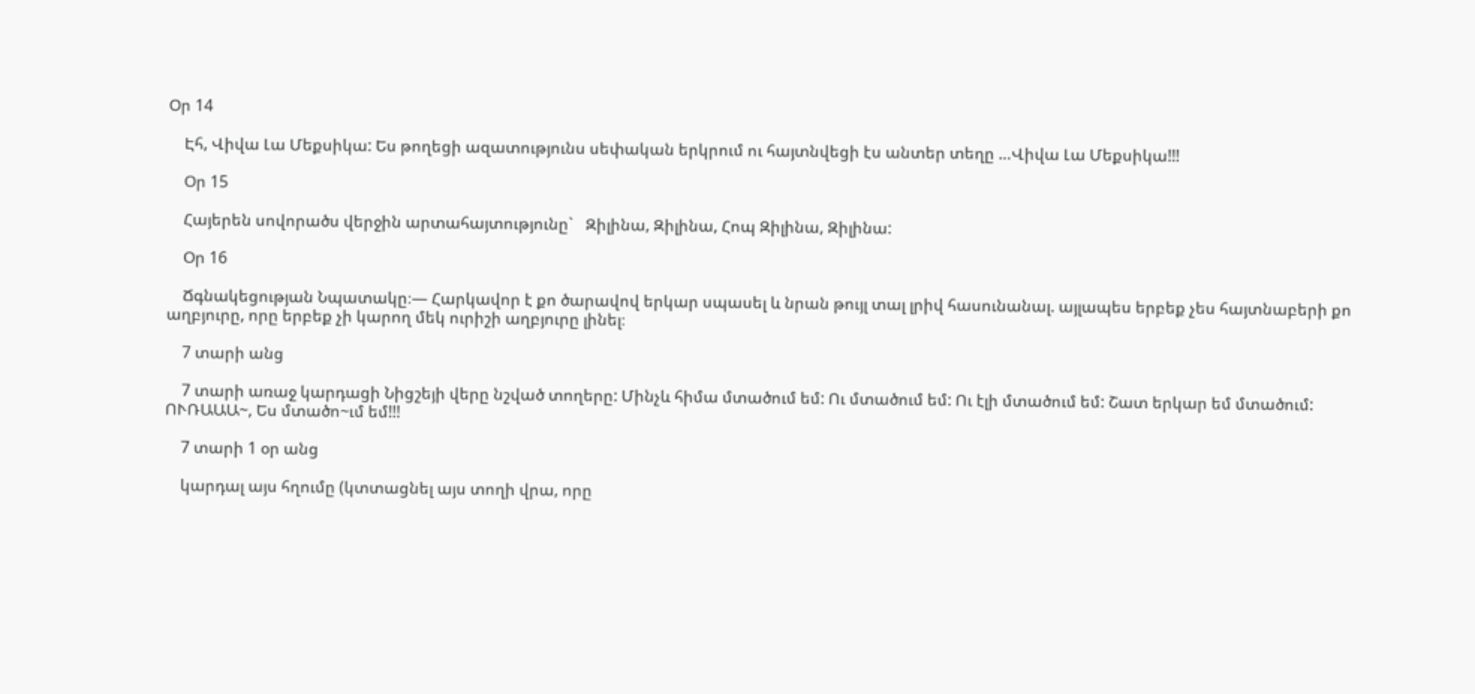Օր 14

    Էհ, Վիվա Լա Մեքսիկա: Ես թողեցի ազատությունս սեփական երկրում ու հայտնվեցի էս անտեր տեղը …Վիվա Լա Մեքսիկա!!!

    Օր 15

    Հայերեն սովորածս վերջին արտահայտությունը`   Զիլինա, Զիլինա, Հոպ Զիլինա, Զիլինա:

    Օր 16

    Ճգնակեցության Նպատակը։— Հարկավոր է քո ծարավով երկար սպասել և նրան թույլ տալ լրիվ հասունանալ. այլապես երբեք չես հայտնաբերի քո աղբյուրը, որը երբեք չի կարող մեկ ուրիշի աղբյուրը լինել։

    7 տարի անց

    7 տարի առաջ կարդացի Նիցշեյի վերը նշված տողերը: Մինչև հիմա մտածում եմ: Ու մտածում եմ: Ու էլի մտածում եմ: Շատ երկար եմ մտածում: ՈՒՌԱԱԱ~, Ես մտածո~ւմ եմ!!!

    7 տարի 1 օր անց

    կարդալ այս հղումը (կտտացնել այս տողի վրա, որը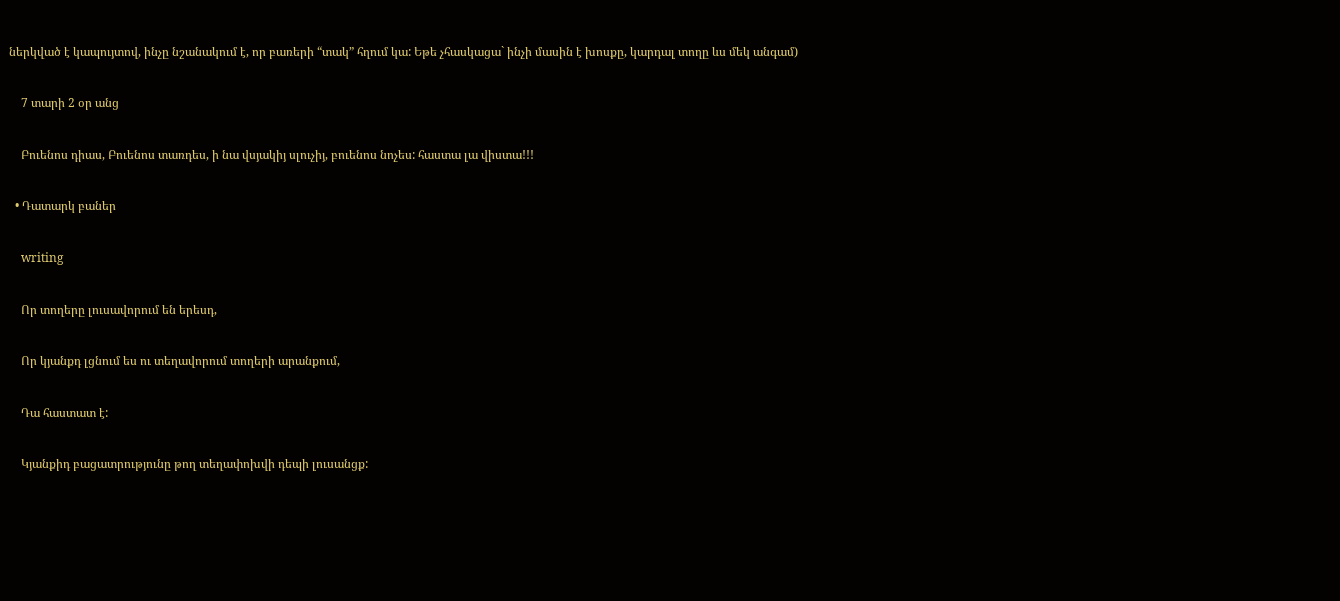ներկված է կապույտով, ինչը նշանակում է, որ բառերի “տակ” հղում կա: Եթե չհասկացա` ինչի մասին է խոսքը, կարդալ տողը ևս մեկ անգամ)

    7 տարի 2 օր անց

    Բուենոս դիաս, Բուենոս տառդես, ի նա վսյակիյ սլուչիյ, բուենոս նոչես: հաստա լա վիստա!!!

  • Դատարկ բաներ

    writing

    Որ տողերը լուսավորում են երեսդ,

    Որ կյանքդ լցնում ես ու տեղավորում տողերի արանքում,

    Դա հաստատ է:

    Կյանքիդ բացատրությունը թող տեղափոխվի դեպի լուսանցք: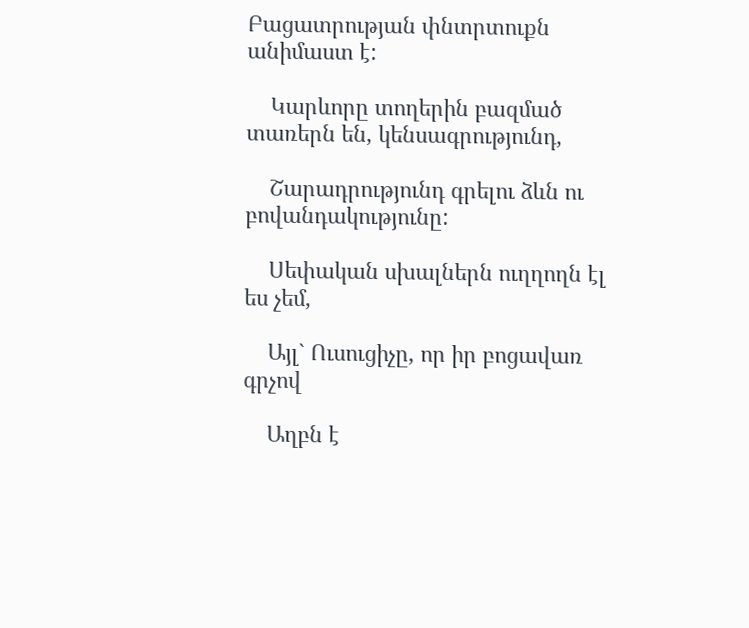Բացատրության փնտրտուքն անիմաստ է:

    Կարևորը տողերին բազմած տառերն են, կենսագրությունդ,

    Շարադրությունդ գրելու ձևն ու բովանդակությունը:

    Սեփական սխալներն ուղղողն էլ ես չեմ,

    Այլ` Ուսուցիչը, որ իր բոցավառ գրչով

    Աղբն է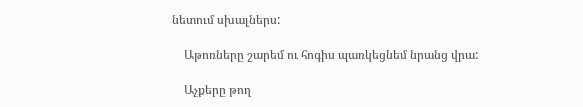նետում սխալներս:

    Աթոռները շարեմ ու հոգիս պառկեցնեմ նրանց վրա:

    Աչքերը թող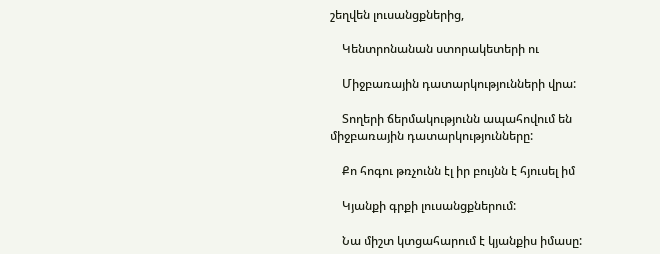շեղվեն լուսանցքներից,

    Կենտրոնանան ստորակետերի ու

    Միջբառային դատարկությունների վրա:

    Տողերի ճերմակությունն ապահովում են միջբառային դատարկությունները:

    Քո հոգու թռչունն էլ իր բույնն է հյուսել իմ

    Կյանքի գրքի լուսանցքներում:

    Նա միշտ կտցահարում է կյանքիս իմասը: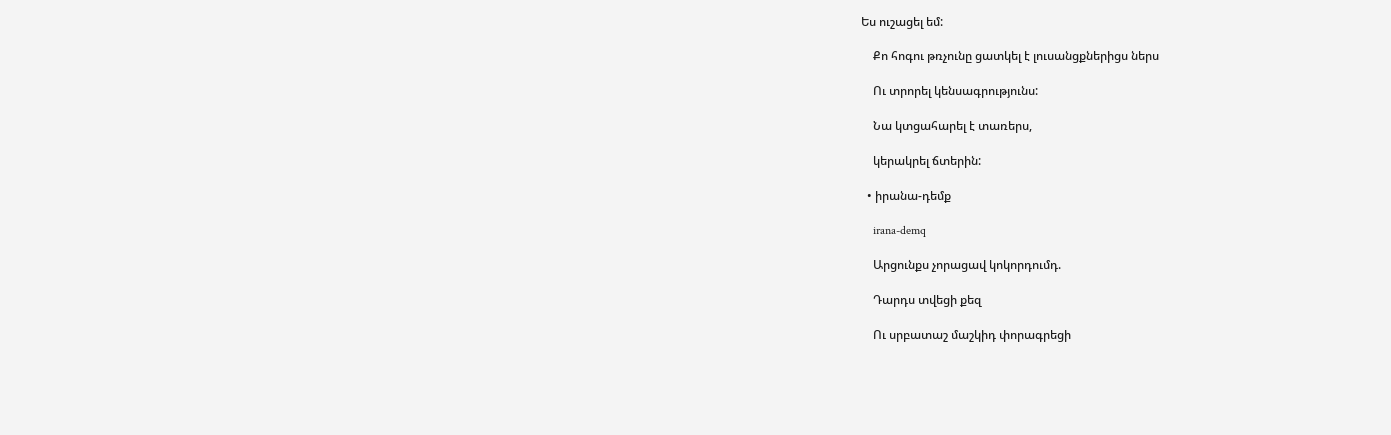Ես ուշացել եմ:

    Քո հոգու թռչունը ցատկել է լուսանցքներիցս ներս

    Ու տրորել կենսագրությունս:

    Նա կտցահարել է տառերս,

    կերակրել ճտերին:

  • իրանա-դեմք

    irana-demq

    Արցունքս չորացավ կոկորդումդ.

    Դարդս տվեցի քեզ

    Ու սրբատաշ մաշկիդ փորագրեցի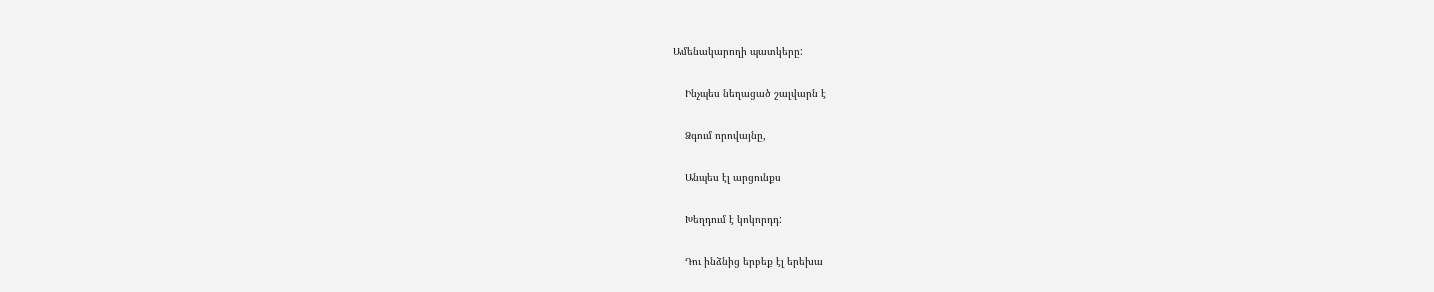Ամենակարողի պատկերը:

    Ինչպես նեղացած շալվարն է

    Ձգում որովայնը,

    Անպես էլ արցունքս

    Խեղդում է կոկորդդ:

    Դու ինձնից երբեք էլ երեխա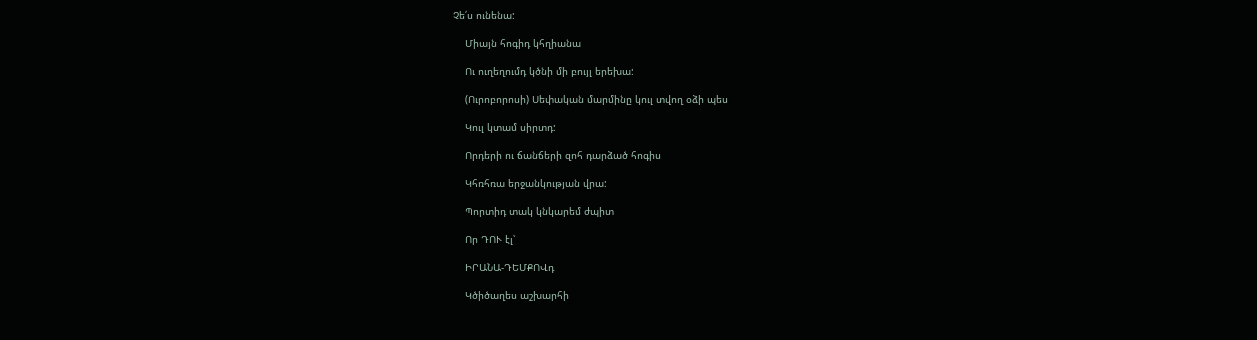Չե՛ս ունենա:

    Միայն հոգիդ կհղիանա

    Ու ուղեղումդ կծնի մի բույլ երեխա:

    (Ուրոբորոսի) Սեփական մարմինը կուլ տվող օձի պես

    Կուլ կտամ սիրտդ:

    Որդերի ու ճանճերի զոհ դարձած հոգիս

    Կհռհռա երջանկության վրա:

    Պորտիդ տակ կնկարեմ ժպիտ

    Որ ԴՈՒ էլ՝

    ԻՐԱՆԱ-ԴԵՄՔՈՎդ

    Կծիծաղես աշխարհի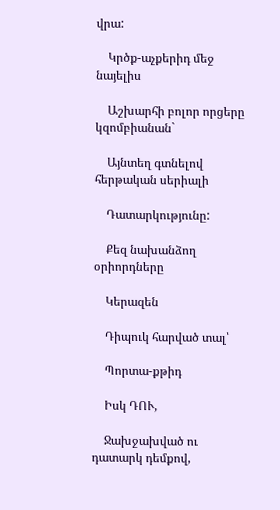վրա:

    Կրծք-աչքերիդ մեջ նայելիս

    Աշխարհի բոլոր որցերը կզոմբիանան`

    Այնտեղ գտնելով հերթական սերիալի

    Դատարկությունը:

    Քեզ նախանձող օրիորդները

    Կերազեն

    Դիպուկ հարված տալ՝

    Պորտա-քթիդ

    Իսկ ԴՈՒ,

    Ջախջախված ու դատարկ դեմքով,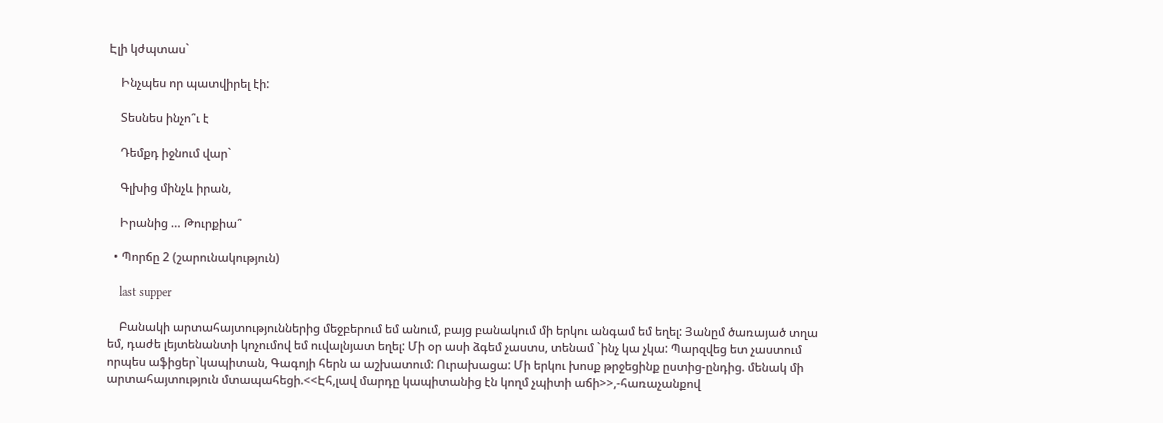Էլի կժպտաս`

    Ինչպես որ պատվիրել էի:

    Տեսնես ինչո՞ւ է

    Դեմքդ իջնում վար`

    Գլխից մինչև իրան,

    Իրանից … Թուրքիա՞

  • Պորճը 2 (շարունակություն)

    last supper

    Բանակի արտահայտություններից մեջբերում եմ անում, բայց բանակում մի երկու անգամ եմ եղել: Յանըմ ծառայած տղա եմ, դաժե լեյտենանտի կոչումով եմ ուվալնյատ եղել: Մի օր ասի ձգեմ չաստս, տենամ `ինչ կա չկա: Պարզվեց ետ չաստում որպես աֆիցեր`կապիտան, Գագոյի հերն ա աշխատում: Ուրախացա: Մի երկու խոսք թրջեցինք ըստից-ընդից. մենակ մի արտահայտություն մտապահեցի.<<Էհ,լավ մարդը կապիտանից էն կողմ չպիտի աճի>>,-հառաչանքով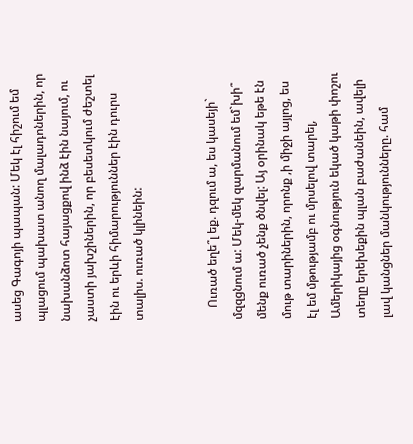ասեց Գագոյի պապան: Մեկ էլ հիշում եմ պլացում պախատ անող մալադոներին, որ նախանձոտ հայացքով ինձ էին նայում, ու չաստի յախշիներին, որ բեսետկում ժեշտել էին ու երևի հիմարություններ էին դուրս տալիս. ուռած կլինեին:


    Ուռած եղե՞լ եք. դզում ա, ես կասեյի` մզզցնում ա: Մեկ-մեկ զարմանում եմ`խի՞ մենք ուռած չենք ծնվել: Այ օրինակ եթե էն մութ տարիներին, որոնք ,ի միջի այլոց, ես էլ եմ մթությամբ ու մրսելով տարել, Ամերիկայից օգնություն եկած կաթի փոշու տեղը երեխեքին պլան բաժանեին, ավելի լավ կանցներ մանկությունները. համ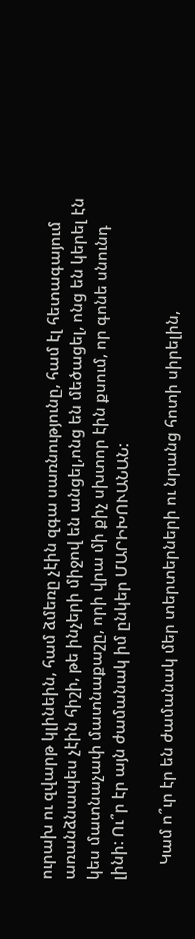ուրախ ու զվարթ կլինեին, համ ձմեռը չէին զգա սառնությունը, համ էլ հետագայում առանձնապես չէին հիշի, թե ինչերի միջով են անցել,ոնց են մեծացել, ոնց են կերել էն կես մատնաչափ մատնաքաշը, որի վրա մի քիչ սխտոր էին քսում, որ գոնե սնունդ լինի: Ու՞ր էր այն ժամանակ իմ ընկեր ՄԱՐԻԽՈՒԱՆԱՆ:

    Կամ ո՞ւր էր են ժամանակ մեր տերտերների ու նրանց հոտի սիրելին,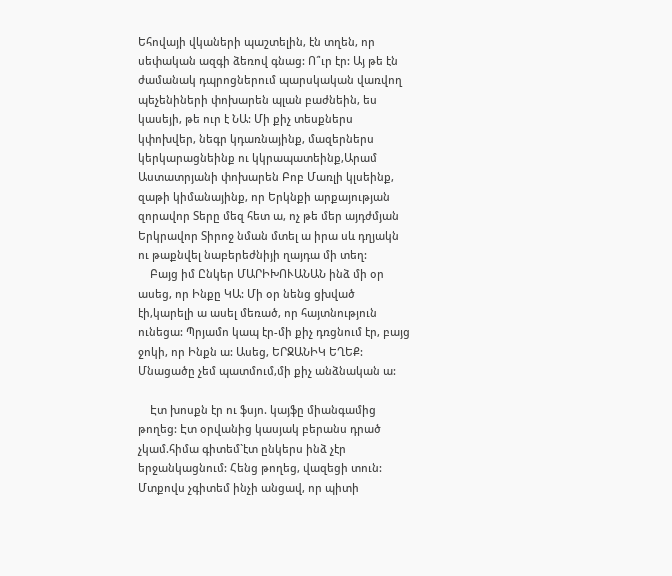Եհովայի վկաների պաշտելին, էն տղեն, որ սեփական ազգի ձեռով գնաց: Ո՞ւր էր: Այ թե էն ժամանակ դպրոցներում պարսկական վառվող պեչենիների փոխարեն պլան բաժնեին, ես կասեյի, թե ուր է ՆԱ: Մի քիչ տեսքներս կփոխվեր, նեգր կդառնայինք, մազերներս կերկարացնեինք ու կկրապատեինք,Արամ Աստատրյանի փոխարեն Բոբ Մառլի կլսեինք, զաթի կիմանայինք, որ Երկնքի արքայության զորավոր Տերը մեզ հետ ա, ոչ թե մեր այդժմյան Երկրավոր Տիրոջ նման մտել ա իրա սև դղյակն ու թաքնվել նաբերեժնիյի ղայդա մի տեղ:
    Բայց իմ Ընկեր ՄԱՐԻԽՈՒԱՆԱՆ ինձ մի օր ասեց, որ Ինքը ԿԱ: Մի օր նենց ցխված էի,կարելի ա ասել մեռած, որ հայտնություն ունեցա: Պրյամո կապ էր-մի քիչ դռցնում էր, բայց ջոկի, որ Ինքն ա: Ասեց, ԵՐՋԱՆԻԿ ԵՂԵՔ: Մնացածը չեմ պատմում,մի քիչ անձնական ա:

    Էտ խոսքն էր ու ֆսյո. կայֆը միանգամից թողեց: Էտ օրվանից կասյակ բերանս դրած չկամ.հիմա գիտեմ`էտ ընկերս ինձ չէր երջանկացնում: Հենց թողեց, վազեցի տուն: Մտքովս չգիտեմ ինչի անցավ, որ պիտի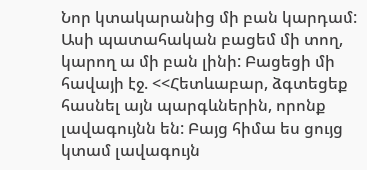Նոր կտակարանից մի բան կարդամ: Ասի պատահական բացեմ մի տող, կարող ա մի բան լինի: Բացեցի մի հավայի էջ. <<Հետևաբար, ձգտեցեք հասնել այն պարգևներին, որոնք լավագույնն են: Բայց հիմա ես ցույց կտամ լավագույն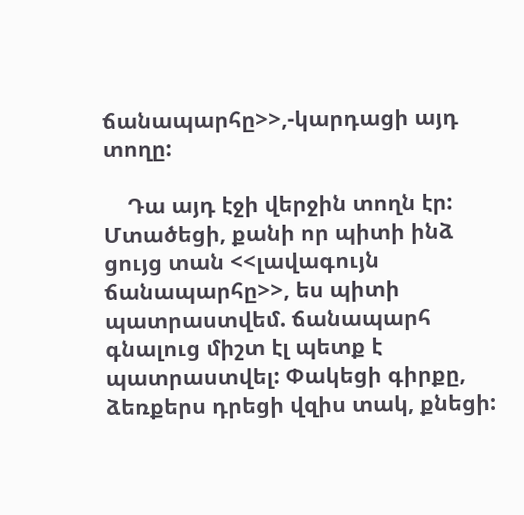ճանապարհը>>,-կարդացի այդ տողը:

    Դա այդ էջի վերջին տողն էր: Մտածեցի, քանի որ պիտի ինձ ցույց տան <<լավագույն ճանապարհը>>, ես պիտի պատրաստվեմ. ճանապարհ գնալուց միշտ էլ պետք է պատրաստվել: Փակեցի գիրքը, ձեռքերս դրեցի վզիս տակ, քնեցի: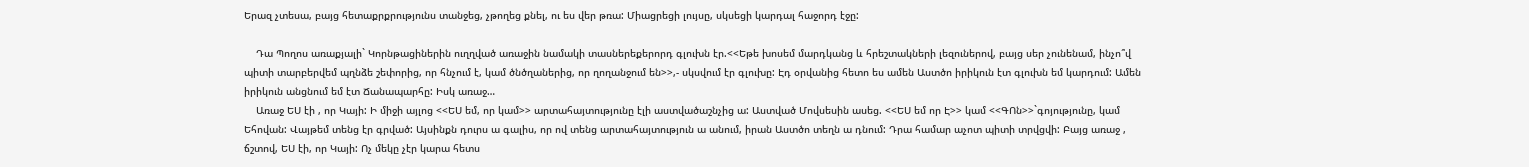Երազ չտեսա, բայց հետաքրքրությունս տանջեց, չթողեց քնել, ու ես վեր թռա: Միացրեցի լույսը, սկսեցի կարդալ հաջորդ էջը:

    Դա Պողոս առաքյալի` Կորնթացիներին ուղղված առաջին նամակի տասներեքերորդ գլուխն էր.<<Եթե խոսեմ մարդկանց և հրեշտակների լեզուներով, բայց սեր չունենամ, ինչո՞վ պիտի տարբերվեմ պղնձե շեփորից, որ հնչում է, կամ ծնծղաներից, որ ղողանջում են>>,- սկսվում էր գլուխը: Էդ օրվանից հետո ես ամեն Աստծո իրիկուն էտ գլուխն եմ կարդում: Ամեն իրիկուն անցնում եմ էտ Ճանապարհը: Իսկ առաջ…
    Առաջ ԵՍ էի , որ Կայի: Ի միջի այլոց <<ԵՍ եմ, որ կամ>> արտահայտությունը էլի աստվածաշնչից ա: Աստված Մովսեսին ասեց. <<ԵՍ եմ որ Է>> կամ <<ԳՈն>>`գոյությունը, կամ Եհովան: Վայթեմ տենց էր գրված: Այսինքն դուրս ա գալիս, որ ով տենց արտահայտություն ա անում, իրան Աստծո տեղն ա դնում: Դրա համար աչոտ պիտի տրվցվի: Բայց առաջ , ճշտով, ԵՍ էի, որ Կայի: Ոչ մեկը չէր կարա հետս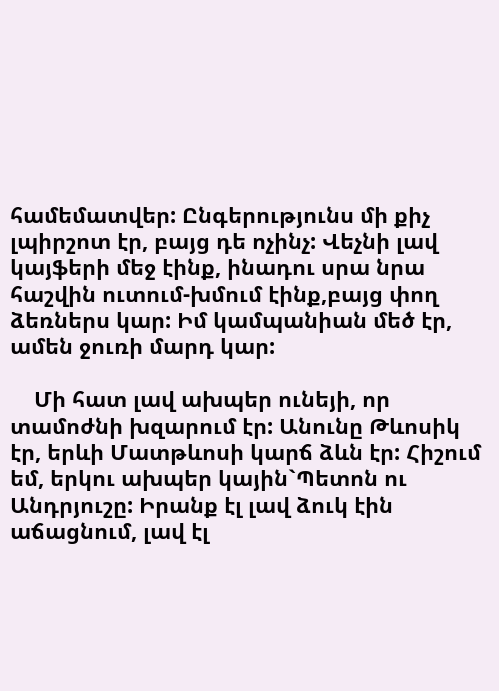համեմատվեր: Ընգերությունս մի քիչ լպիրշոտ էր, բայց դե ոչինչ: Վեչնի լավ կայֆերի մեջ էինք, ինադու սրա նրա հաշվին ուտում-խմում էինք,բայց փող ձեռներս կար: Իմ կամպանիան մեծ էր, ամեն ջուռի մարդ կար:

    Մի հատ լավ ախպեր ունեյի, որ տամոժնի խզարում էր: Անունը Թևոսիկ էր, երևի Մատթևոսի կարճ ձևն էր: Հիշում եմ, երկու ախպեր կային`Պետոն ու Անդրյուշը: Իրանք էլ լավ ձուկ էին աճացնում, լավ էլ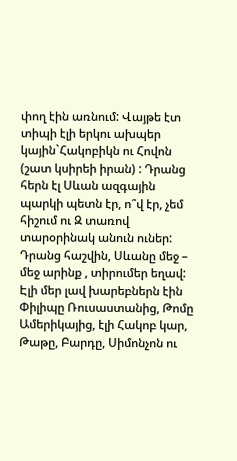փող էին առնում: Վայթե էտ տիպի էլի երկու ախպեր կային`Հակոբիկն ու Հովոն (շատ կսիրեի իրան) : Դրանց հերն էլ Սևան ազգային պարկի պետն էր, ո՞վ էր, չեմ հիշում ու Զ տառով տարօրինակ անուն ուներ: Դրանց հաշվին, Սևանը մեջ – մեջ արինք , տիրումեր եղավ: Էլի մեր լավ խարեբներն էին Փիլիպը Ռուսաստանից, Թոմը Ամերիկայից, էլի Հակոբ կար, Թաթը, Բարդը, Սիմոնչոն ու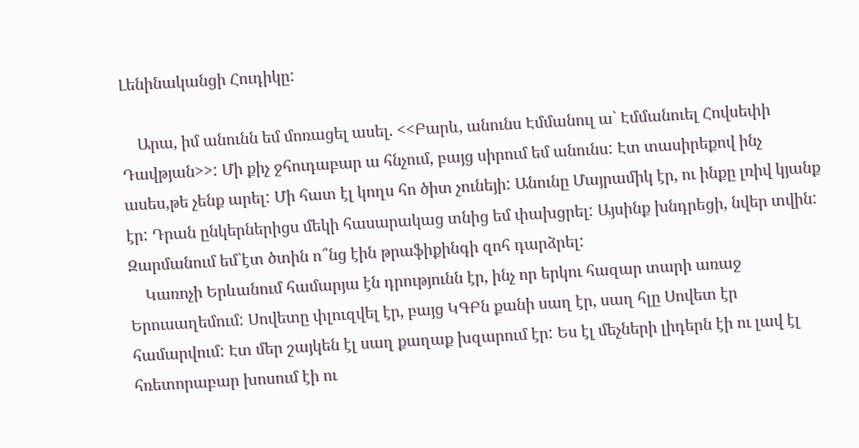Լենինականցի Հուդիկը:

    Արա, իմ անունն եմ մոռացել ասել. <<Բարև, անունս Էմմանուլ ա` Էմմանուել Հովսեփի Դավթյան>>: Մի քիչ ջհուդաբար ա հնչում, բայց սիրում եմ անունս: Էտ տասիրեքով ինչ ասես,թե չենք արել: Մի հատ էլ կողս հո ծիտ չունեյի: Անունը Մայրամիկ էր, ու ինքը լռիվ կյանք էր: Դրան ընկերներիցս մեկի հասարակաց տնից եմ փախցրել: Այսինք խնդրեցի, նվեր տվին: Զարմանում եմ`էտ ծտին ո՞նց էին թրաֆիքինգի զոհ դարձրել:
    Կառոչի Երևանում համարյա էն դրությունն էր, ինչ որ երկու հազար տարի առաջ Երուսաղեմում: Սովետը փլուզվել էր, բայց ԿԳԲն քանի սաղ էր, սաղ հլը Սովետ էր համարվում: Էտ մեր շայկեն էլ սաղ քաղաք խզարում էր: Ես էլ մեչների լիդերն էի ու լավ էլ հռետորաբար խոսում էի ու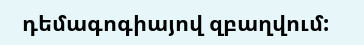դեմագոգիայով զբաղվում: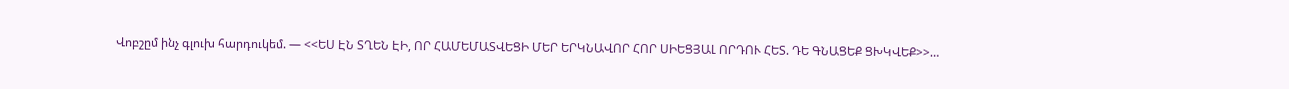Վոբշըմ ինչ գլուխ հարդուկեմ. — <<ԵՍ ԷՆ ՏՂԵՆ ԷԻ, ՈՐ ՀԱՄԵՄԱՏՎԵՑԻ ՄԵՐ ԵՐԿՆԱՎՈՐ ՀՈՐ ՍԻԵՑՅԱԼ ՈՐԴՈՒ ՀԵՏ. ԴԵ ԳՆԱՑԵՔ ՑԽԿՎԵՔ>>…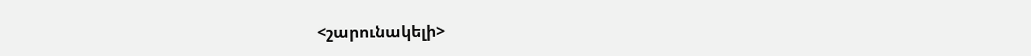<շարունակելի>